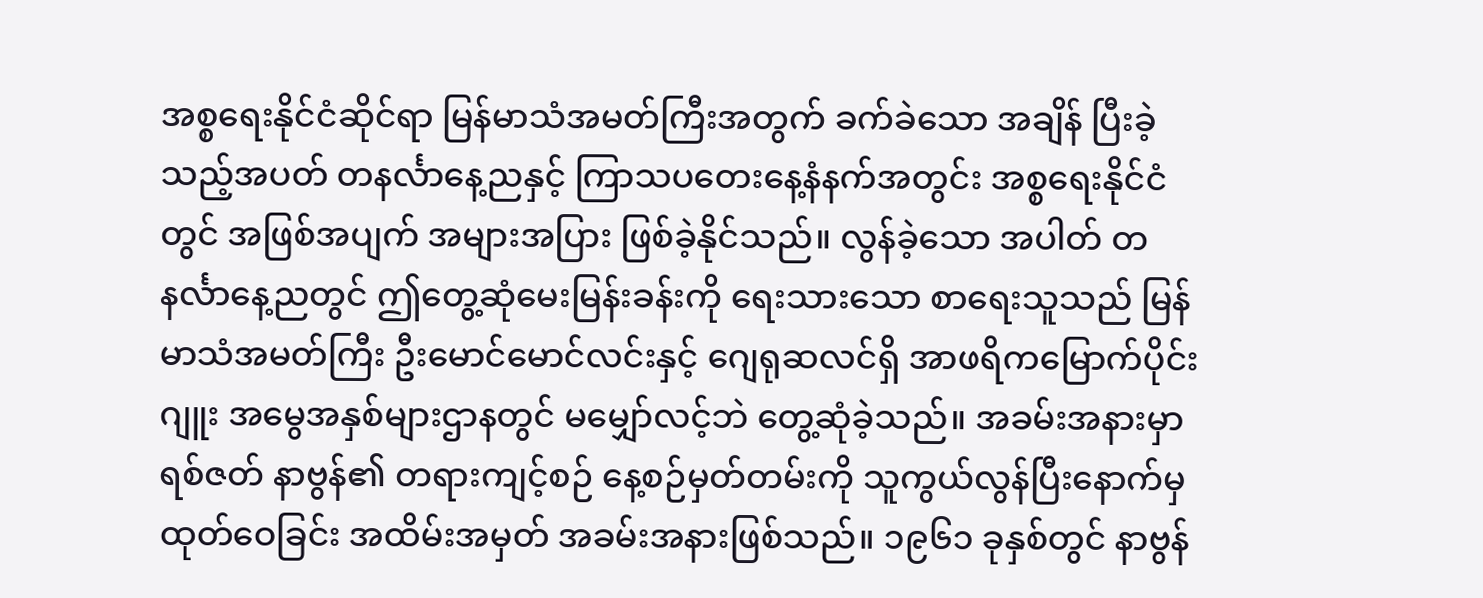အစ္စရေးနိုင်ငံဆိုင်ရာ မြန်မာသံအမတ်ကြီးအတွက် ခက်ခဲသော အချိန် ပြီးခဲ့သည့်အပတ် တနင်္လာနေ့ညနှင့် ကြာသပတေးနေ့နံနက်အတွင်း အစ္စရေးနိုင်ငံတွင် အဖြစ်အပျက် အများအပြား ဖြစ်ခဲ့နိုင်သည်။ လွန်ခဲ့သော အပါတ် တနင်္လာနေ့ညတွင် ဤတွေ့ဆုံမေးမြန်းခန်းကို ရေးသားသော စာရေးသူသည် မြန်မာသံအမတ်ကြီး ဦးမောင်မောင်လင်းနှင့် ဂျေရုဆလင်ရှိ အာဖရိကမြောက်ပိုင်း ဂျူး အမွေအနှစ်များဌာနတွင် မမျှော်လင့်ဘဲ တွေ့ဆုံခဲ့သည်။ အခမ်းအနားမှာ ရစ်ဇတ် နာဗွန်၏ တရားကျင့်စဉ် နေ့စဉ်မှတ်တမ်းကို သူကွယ်လွန်ပြီးနောက်မှ ထုတ်ဝေခြင်း အထိမ်းအမှတ် အခမ်းအနားဖြစ်သည်။ ၁၉၆၁ ခုနှစ်တွင် နာဗွန်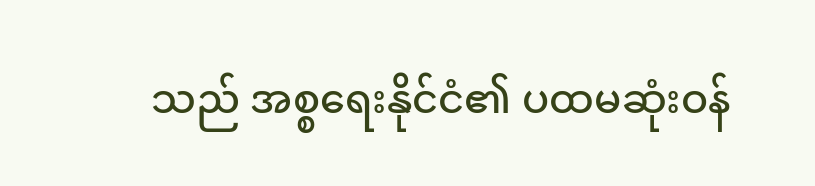သည် အစ္စရေးနိုင်ငံ၏ ပထမဆုံးဝန်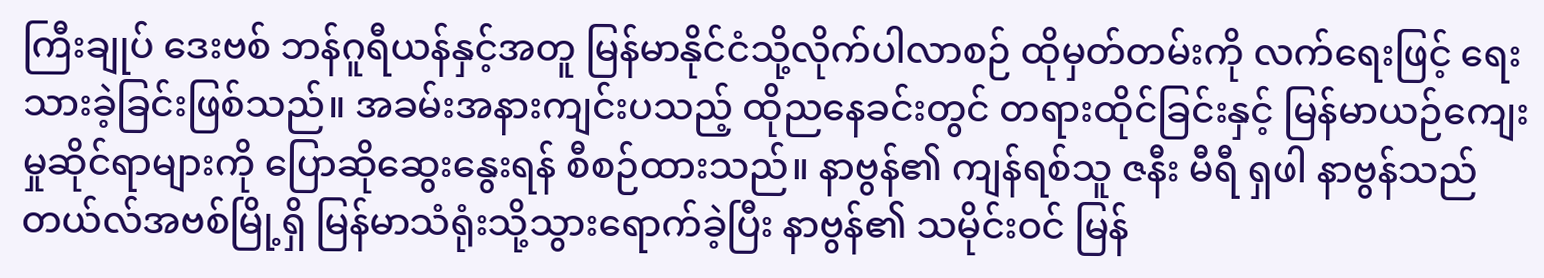ကြီးချုပ် ဒေးဗစ် ဘန်ဂူရီယန်နှင့်အတူ မြန်မာနိုင်ငံသို့လိုက်ပါလာစဉ် ထိုမှတ်တမ်းကို လက်ရေးဖြင့် ရေးသားခဲ့ခြင်းဖြစ်သည်။ အခမ်းအနားကျင်းပသည့် ထိုညနေခင်းတွင် တရားထိုင်ခြင်းနှင့် မြန်မာယဉ်ကျေးမှုဆိုင်ရာများကို ပြောဆိုဆွေးနွေးရန် စီစဉ်ထားသည်။ နာဗွန်၏ ကျန်ရစ်သူ ဇနီး မီရီ ရှဖါ နာဗွန်သည် တယ်လ်အဗစ်မြို့ရှိ မြန်မာသံရုံးသို့သွားရောက်ခဲ့ပြီး နာဗွန်၏ သမိုင်းဝင် မြန်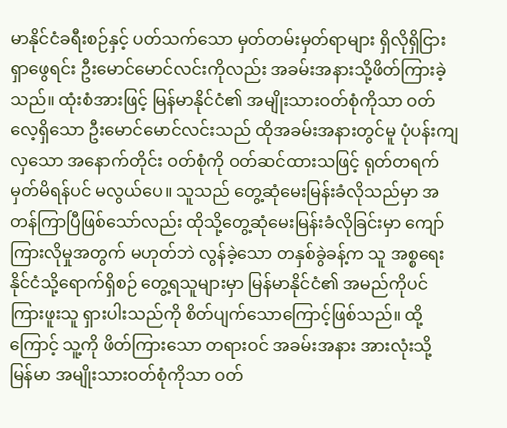မာနိုင်ငံခရီးစဉ်နှင့် ပတ်သက်သော မှတ်တမ်းမှတ်ရာများ ရှိလိုရှိငြား ရှာဖွေရင်း ဦးမောင်မောင်လင်းကိုလည်း အခမ်းအနားသို့ဖိတ်ကြားခဲ့သည်။ ထုံးစံအားဖြင့် မြန်မာနိုင်ငံ၏ အမျိုးသားဝတ်စုံကိုသာ ဝတ်လေ့ရှိသော ဦးမောင်မောင်လင်းသည် ထိုအခမ်းအနားတွင်မူ ပုံပန်းကျလှသော အနောက်တိုင်း ဝတ်စုံကို ဝတ်ဆင်ထားသဖြင့် ရုတ်တရက် မှတ်မိရန်ပင် မလွယ်ပေ။ သူသည် တွေ့ဆုံမေးမြန်းခံလိုသည်မှာ အတန်ကြာပြီဖြစ်သော်လည်း ထိုသို့တွေ့ဆုံမေးမြန်းခံလိုခြင်းမှာ ကျော်ကြားလိုမှုအတွက် မဟုတ်ဘဲ လွန်ခဲ့သော တနှစ်ခွဲခန့်က သူ အစ္စရေးနိုင်ငံသို့ရောက်ရှိစဉ် တွေ့ရသူများမှာ မြန်မာနိုင်ငံ၏ အမည်ကိုပင် ကြားဖူးသူ ရှားပါးသည်ကို စိတ်ပျက်သောကြောင့်ဖြစ်သည်။ ထို့ကြောင့် သူ့ကို ဖိတ်ကြားသော တရားဝင် အခမ်းအနား အားလုံးသို့ မြန်မာ အမျိုးသားဝတ်စုံကိုသာ ဝတ်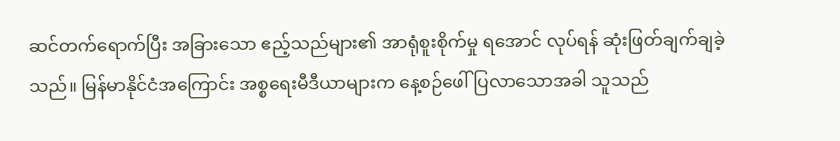ဆင်တက်ရောက်ပြီး အခြားသော ဧည့်သည်များ၏ အာရုံစူးစိုက်မှု ရအောင် လုပ်ရန် ဆုံးဖြတ်ချက်ချခဲ့သည်။ မြန်မာနိုင်ငံအကြောင်း အစ္စရေးမီဒီယာများက နေ့စဉ်ဖေါ်ပြလာသောအခါ သူသည်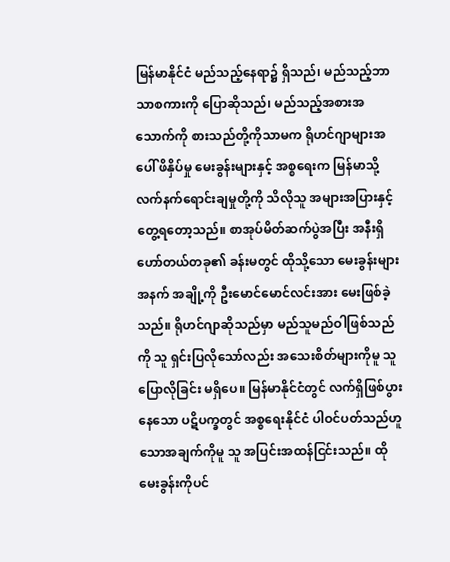မြန်မာနိုင်ငံ မည်သည့်နေရာ၌ ရှိသည်၊ မည်သည့်ဘာသာစကားကို ပြောဆိုသည်၊ မည်သည့်အစားအသောက်ကို စားသည်တို့ကိုသာမက ရိုဟင်ဂျာများအပေါ် ဖိနှိပ်မှု မေးခွန်းများနှင့် အစ္စရေးက မြန်မာသို့ လက်နက်ရောင်းချမှုတို့ကို သိလိုသူ အများအပြားနှင့် တွေ့ရတော့သည်။ စာအုပ်မိတ်ဆက်ပွဲအပြီး အနီးရှိ ဟော်တယ်တခု၏ ခန်းမတွင် ထိုသို့သော မေးခွန်းများအနက် အချို့ကို ဦးမောင်မောင်လင်းအား မေးဖြစ်ခဲ့သည်။ ရိုဟင်ဂျာဆိုသည်မှာ မည်သူမည်ဝါဖြစ်သည်ကို သူ ရှင်းပြလိုသော်လည်း အသေးစိတ်များကိုမူ သူ ပြောလိုခြင်း မရှိပေ။ မြန်မာနိုင်ငံတွင် လက်ရှိဖြစ်ပွားနေသော ပဋိပက္ခတွင် အစ္စရေးနိုင်ငံ ပါဝင်ပတ်သည်ဟူသောအချက်ကိုမူ သူ အပြင်းအထန်ငြင်းသည်။ ထိုမေးခွန်းကိုပင်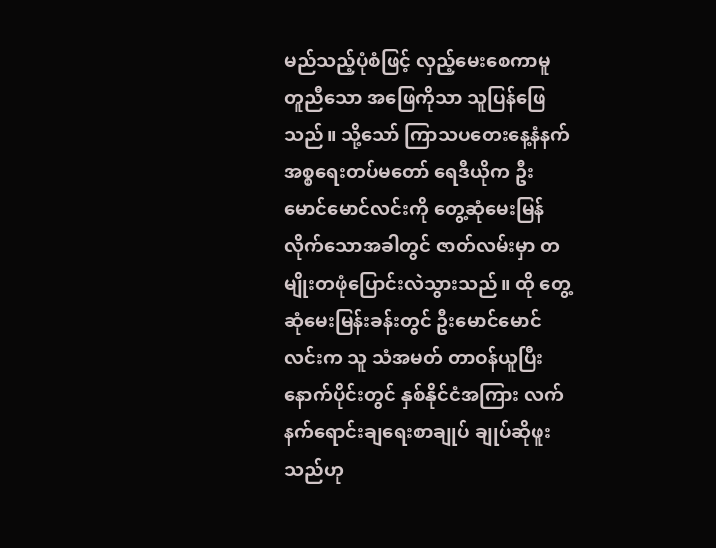မည်သည့်ပုံစံဖြင့် လှည့်မေးစေကာမူ တူညီသော အဖြေကိုသာ သူပြန်ဖြေသည်။ သို့သော် ကြာသပတေးနေ့နံနက် အစ္စရေးတပ်မတော် ရေဒီယိုက ဦးမောင်မောင်လင်းကို တွေ့ဆုံမေးမြန်လိုက်သောအခါတွင် ဇာတ်လမ်းမှာ တမျိုးတဖုံပြောင်းလဲသွားသည်။ ထို တွေ့ဆုံမေးမြန်းခန်းတွင် ဦးမောင်မောင်လင်းက သူ သံအမတ် တာဝန်ယူပြီးနောက်ပိုင်းတွင် နှစ်နိုင်ငံအကြား လက်နက်ရောင်းချရေးစာချုပ် ချုပ်ဆိုဖူးသည်ဟု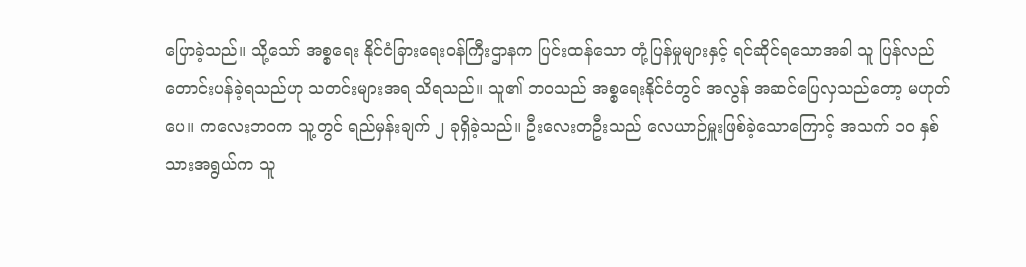ပြောခဲ့သည်။ သို့သော် အစ္စရေး နိုင်ငံခြားရေးဝန်ကြီးဌာနက ပြင်းထန်သော တုံ့ပြန်မှုများနှင့် ရင်ဆိုင်ရသောအခါ သူ ပြန်လည်တောင်းပန်ခဲ့ရသည်ဟု သတင်းများအရ သိရသည်။ သူ၏ ဘဝသည် အစ္စရေးနိုင်ငံတွင် အလွန် အဆင်ပြေလှသည်တော့ မဟုတ်ပေ။ ကလေးဘဝက သူ့တွင် ရည်မှန်းချက် ၂ ခုရှိခဲ့သည်။ ဦးလေးတဦးသည် လေယာဉ်မှူးဖြစ်ခဲ့သောကြောင့် အသက် ၁၀ နှစ်သားအရွယ်က သူ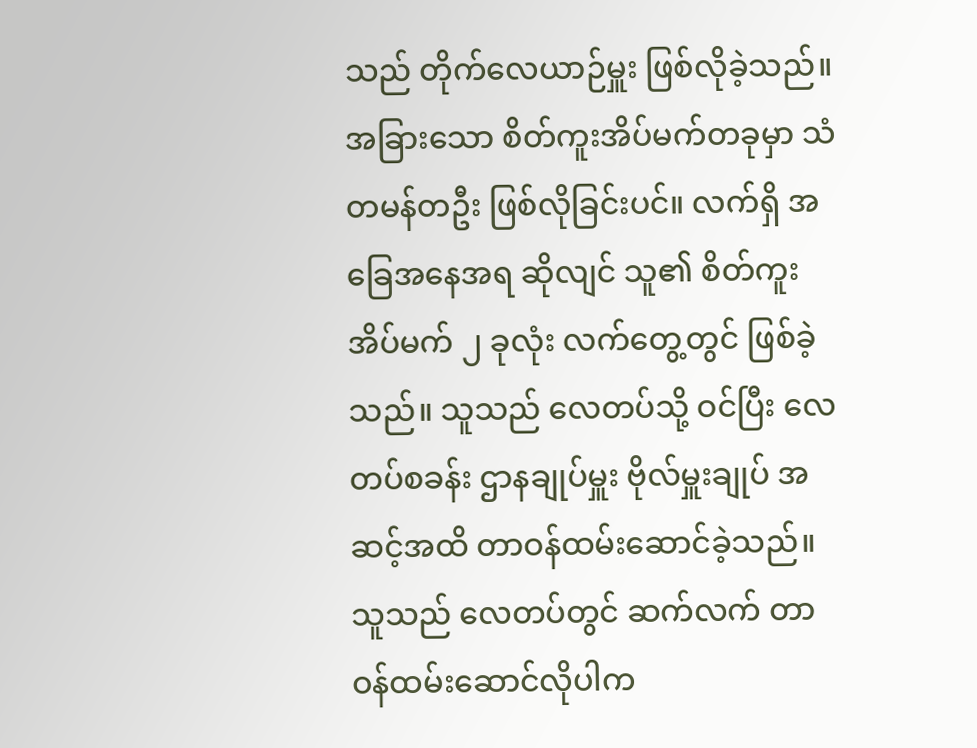သည် တိုက်လေယာဉ်မှူး ဖြစ်လိုခဲ့သည်။ အခြားသော စိတ်ကူးအိပ်မက်တခုမှာ သံတမန်တဦး ဖြစ်လိုခြင်းပင်။ လက်ရှိ အခြေအနေအရ ဆိုလျင် သူ၏ စိတ်ကူးအိပ်မက် ၂ ခုလုံး လက်တွေ့တွင် ဖြစ်ခဲ့သည်။ သူသည် လေတပ်သို့ ဝင်ပြီး လေတပ်စခန်း ဌာနချုပ်မှူး ဗိုလ်မှူးချုပ် အဆင့်အထိ တာဝန်ထမ်းဆောင်ခဲ့သည်။ သူသည် လေတပ်တွင် ဆက်လက် တာဝန်ထမ်းဆောင်လိုပါက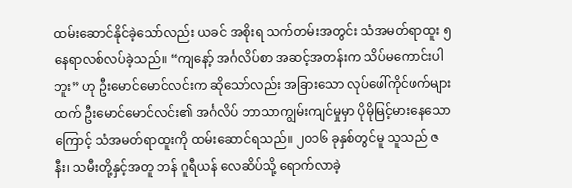ထမ်းဆောင်နိုင်ခဲ့သော်လည်း ယခင် အစိုးရ သက်တမ်းအတွင်း သံအမတ်ရာထူး ၅ နေရာလစ်လပ်ခဲ့သည်။ “ကျနော့် အင်္ဂလိပ်စာ အဆင့်အတန်းက သိပ်မကောင်းပါဘူး” ဟု ဦးမောင်မောင်လင်းက ဆိုသော်လည်း အခြားသော လုပ်ဖေါ်ကိုင်ဖက်များထက် ဦးမောင်မောင်လင်း၏ အင်္ဂလိပ် ဘာသာကျွမ်းကျင်မှုမှာ ပိုမိုမြင့်မားနေသောကြောင့် သံအမတ်ရာထူးကို ထမ်းဆောင်ရသည်။ ၂၀၁၆ ခုနှစ်တွင်မူ သူသည် ဇနီး၊ သမီးတို့နှင့်အတူ ဘန် ဂူရီယန် လေဆိပ်သို့ ရောက်လာခဲ့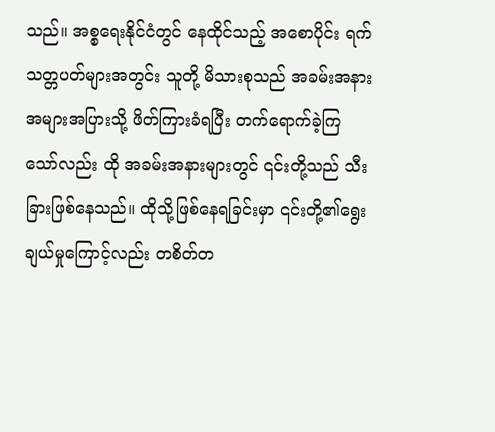သည်။ အစ္စရေးနိုင်ငံတွင် နေထိုင်သည့် အစောပိုင်း ရက်သတ္တပတ်များအတွင်း သူတို့ မိသားစုသည် အခမ်းအနား အများအပြားသို့ ဖိတ်ကြားခံရပြီး တက်ရောက်ခဲ့ကြသော်လည်း ထို အခမ်းအနားများတွင် ၎င်းတို့သည် သီးခြားဖြစ်နေသည်။ ထိုသို့ဖြစ်နေရခြင်းမှာ ၎င်းတို့၏ရွေးချယ်မှုကြောင့်လည်း တစိတ်တ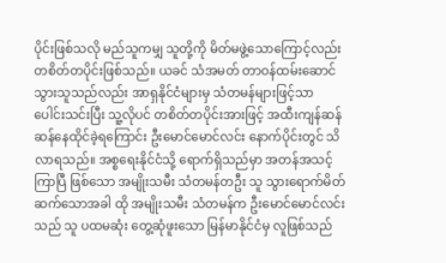ပိုင်းဖြစ်သလို မည်သူကမျှ သူတို့ကို မိတ်မဖွဲ့သောကြောင့်လည်း တစိတ်တပိုင်းဖြစ်သည်။ ယခင် သံအမတ် တာဝန်ထမ်းဆောင်သွားသူသည်လည်း အာရှနိုင်ငံများမှ သံတမန်များဖြင့်သာ ပေါင်းသင်းပြီး သူ့လိုပင် တစိတ်တပိုင်းအားဖြင့် အထီးကျန်ဆန်ဆန်နေထိုင်ခဲ့ရကြောင်း ဦးမောင်မောင်လင်း နောက်ပိုင်းတွင် သိလာရသည်။ အစ္စရေးနိုင်ငံသို့ ရောက်ရှိသည်မှာ အတန်အသင့်ကြာပြီ ဖြစ်သော အမျိုးသမီး သံတမန်တဦး သူ သွားရောက်မိတ်ဆက်သောအခါ ထို အမျိုးသမီး သံတမန်က ဦးမောင်မောင်လင်းသည် သူ ပထမဆုံး တွေ့ဆုံဖူးသော မြန်မာနိုင်ငံမှ လူဖြစ်သည်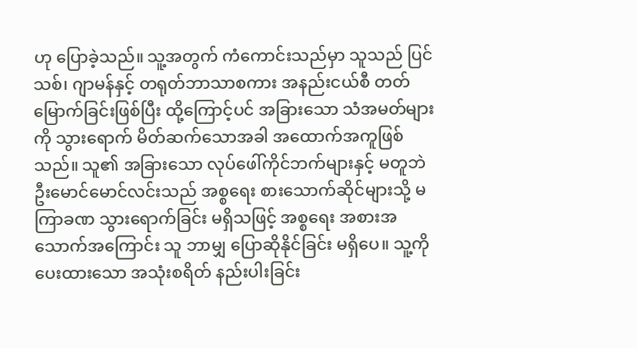ဟု ပြောခဲ့သည်။ သူ့အတွက် ကံကောင်းသည်မှာ သူသည် ပြင်သစ်၊ ဂျာမန်နှင့် တရုတ်ဘာသာစကား အနည်းငယ်စီ တတ်မြောက်ခြင်းဖြစ်ပြီး ထို့ကြောင့်ပင် အခြားသော သံအမတ်များကို သွားရောက် မိတ်ဆက်သောအခါ အထောက်အကူဖြစ်သည်။ သူ၏ အခြားသော လုပ်ဖေါ်ကိုင်ဘက်များနှင့် မတူဘဲ ဦးမောင်မောင်လင်းသည် အစ္စရေး စားသောက်ဆိုင်များသို့ မကြာခဏ သွားရောက်ခြင်း မရှိသဖြင့် အစ္စရေး အစားအသောက်အကြောင်း သူ ဘာမျှ ပြောဆိုနိုင်ခြင်း မရှိပေ။ သူ့ကို ပေးထားသော အသုံးစရိတ် နည်းပါးခြင်း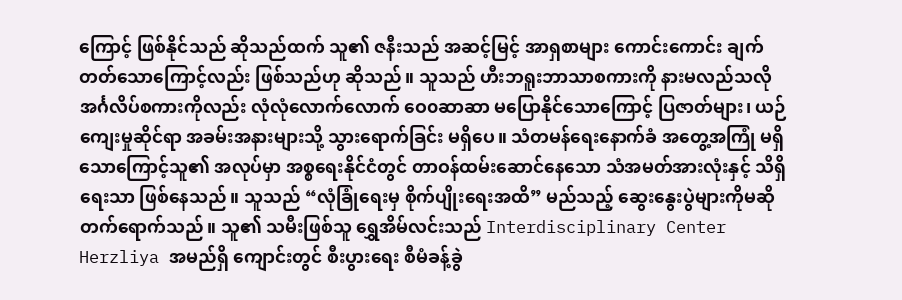ကြောင့် ဖြစ်နိုင်သည် ဆိုသည်ထက် သူ၏ ဇနီးသည် အဆင့်မြင့် အာရှစာများ ကောင်းကောင်း ချက်တတ်သောကြောင့်လည်း ဖြစ်သည်ဟု ဆိုသည်။ သူသည် ဟီးဘရူးဘာသာစကားကို နားမလည်သလို အင်္ဂလိပ်စကားကိုလည်း လုံလုံလောက်လောက် ဝေ၀ဆာဆာ မပြောနိုင်သောကြောင့် ပြဇာတ်များ၊ ယဉ်ကျေးမှုဆိုင်ရာ အခမ်းအနားများသို့ သွားရောက်ခြင်း မရှိပေ။ သံတမန်ရေးနောက်ခံ အတွေ့အကြုံ မရှိသောကြောင့်သူ၏ အလုပ်မှာ အစ္စရေးနိုင်ငံတွင် တာဝန်ထမ်းဆောင်နေသော သံအမတ်အားလုံးနှင့် သိရှိရေးသာ ဖြစ်နေသည်။ သူသည် “လုံခြုံရေးမှ စိုက်ပျိုးရေးအထိ” မည်သည့် ဆွေးနွေးပွဲများကိုမဆို တက်ရောက်သည်။ သူ၏ သမီးဖြစ်သူ ရွှေအိမ်လင်းသည် Interdisciplinary Center Herzliya အမည်ရှိ ကျောင်းတွင် စီးပွားရေး စီမံခန့်ခွဲ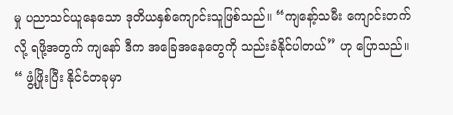မှု ပညာသင်ယူနေသော ဒုတိယနှစ်ကျောင်းသူဖြစ်သည်။ “ကျနော့်သမီး ကျောင်းတက်လို့ ရဖို့အတွက် ကျနော် ဒီက အခြေအနေတွေကို သည်းခံနိုင်ပါတယ်” ဟု ပြောသည်။ “ ဖွံ့ဖြိုးပြီး နိုင်ငံတခုမှာ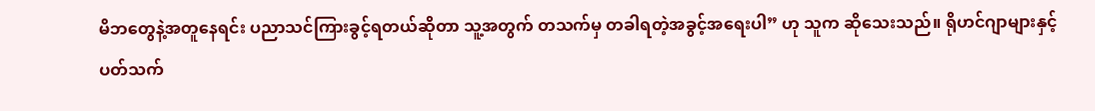မိဘတွေနဲ့အတူနေရင်း ပညာသင်ကြားခွင့်ရတယ်ဆိုတာ သူ့အတွက် တသက်မှ တခါရတဲ့အခွင့်အရေးပါ” ဟု သူက ဆိုသေးသည်။ ရိုဟင်ဂျာများနှင့် ပတ်သက်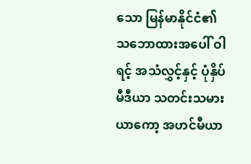သော မြန်မာနိုင်ငံ၏ သဘောထားအပေါ် ဝါရင့် အသံလွှင့်နှင့် ပုံနှိပ်မီဒီယာ သတင်းသမား ယာကော့ အဟင်မီယာ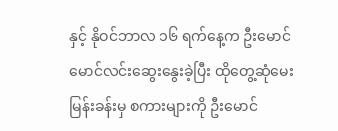နှင့် နိုဝင်ဘာလ ၁၆ ရက်နေ့က ဦးမောင်မောင်လင်းဆွေးနွေးခဲ့ပြီး ထိုတွေ့ဆုံမေးမြန်းခန်းမှ စကားများကို ဦးမောင်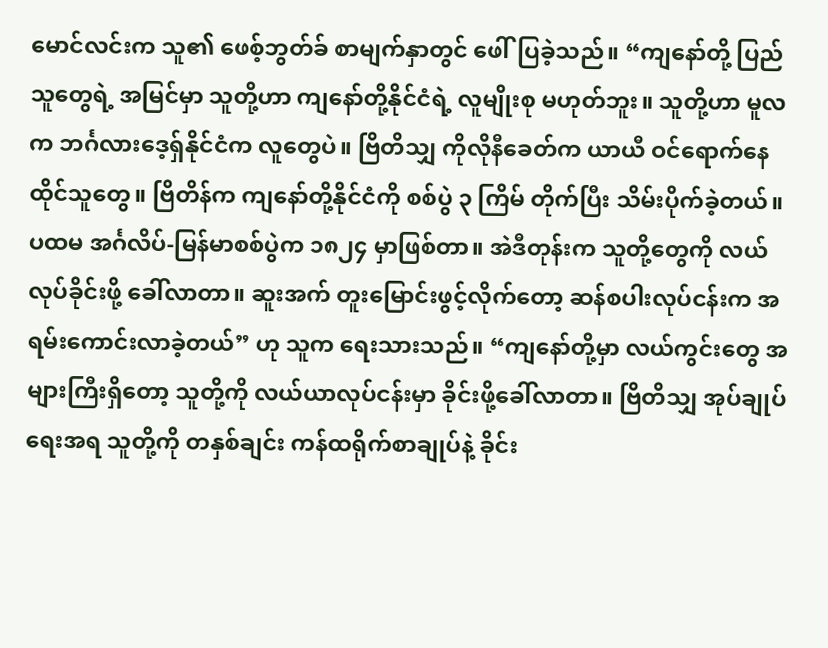မောင်လင်းက သူ၏ ဖေစ့်ဘွတ်ခ် စာမျက်နှာတွင် ဖေါ်ပြခဲ့သည်။ “ကျနော်တို့ ပြည်သူတွေရဲ့ အမြင်မှာ သူတို့ဟာ ကျနော်တို့နိုင်ငံရဲ့ လူမျိုးစု မဟုတ်ဘူး။ သူတို့ဟာ မူလက ဘင်္ဂလားဒေ့ရှ်နိုင်ငံက လူတွေပဲ။ ဗြိတိသျှ ကိုလိုနီခေတ်က ယာယီ ဝင်ရောက်နေထိုင်သူတွေ။ ဗြိတိန်က ကျနော်တို့နိုင်ငံကို စစ်ပွဲ ၃ ကြိမ် တိုက်ပြီး သိမ်းပိုက်ခဲ့တယ်။ ပထမ အင်္ဂလိပ်-မြန်မာစစ်ပွဲက ၁၈၂၄ မှာဖြစ်တာ။ အဲဒီတုန်းက သူတို့တွေကို လယ်လုပ်ခိုင်းဖို့ ခေါ်လာတာ။ ဆူးအက် တူးမြောင်းဖွင့်လိုက်တော့ ဆန်စပါးလုပ်ငန်းက အရမ်းကောင်းလာခဲ့တယ်” ဟု သူက ရေးသားသည်။ “ကျနော်တို့မှာ လယ်ကွင်းတွေ အများကြီးရှိတော့ သူတို့ကို လယ်ယာလုပ်ငန်းမှာ ခိုင်းဖို့ခေါ်လာတာ။ ဗြိတိသျှ အုပ်ချုပ်ရေးအရ သူတို့ကို တနှစ်ချင်း ကန်ထရိုက်စာချုပ်နဲ့ ခိုင်း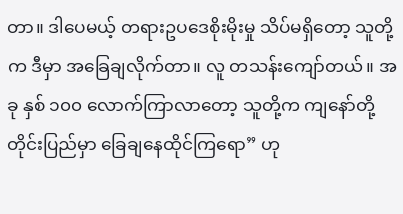တာ။ ဒါပေမယ့် တရားဥပဒေစိုးမိုးမှု သိပ်မရှိတော့ သူတို့က ဒီမှာ အခြေချလိုက်တာ။ လူ တသန်းကျော်တယ်။ အခု နှစ် ၁၀၀ လောက်ကြာလာတော့ သူတို့က ကျနော်တို့တိုင်းပြည်မှာ ခြေချနေထိုင်ကြရော” ဟု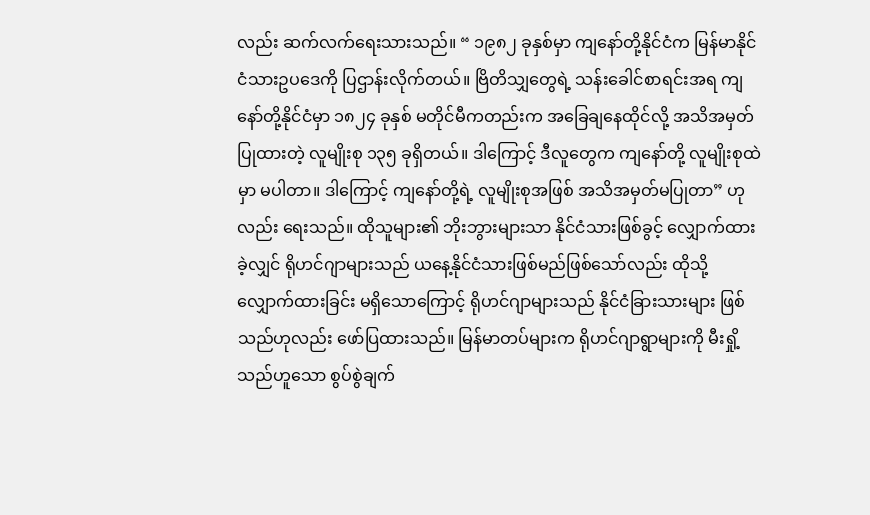လည်း ဆက်လက်ရေးသားသည်။ “ ၁၉၈၂ ခုနှစ်မှာ ကျနော်တို့နိုင်ငံက မြန်မာနိုင်ငံသားဥပဒေကို ပြဌာန်းလိုက်တယ်။ ဗြိတိသျှတွေရဲ့ သန်းခေါင်စာရင်းအရ ကျနော်တို့နိုင်ငံမှာ ၁၈၂၄ ခုနှစ် မတိုင်မီကတည်းက အခြေချနေထိုင်လို့ အသိအမှတ်ပြုထားတဲ့ လူမျိုးစု ၁၃၅ ခုရှိတယ်။ ဒါကြောင့် ဒီလူတွေက ကျနော်တို့ လူမျိုးစုထဲမှာ မပါတာ။ ဒါကြောင့် ကျနော်တို့ရဲ့ လူမျိုးစုအဖြစ် အသိအမှတ်မပြုတာ” ဟုလည်း ရေးသည်။ ထိုသူများ၏ ဘိုးဘွားများသာ နိုင်ငံသားဖြစ်ခွင့် လျှောက်ထားခဲ့လျှင် ရိုဟင်ဂျာများသည် ယနေ့နိုင်ငံသားဖြစ်မည်ဖြစ်သော်လည်း ထိုသို့လျှောက်ထားခြင်း မရှိသောကြောင့် ရိုဟင်ဂျာများသည် နိုင်ငံခြားသားများ ဖြစ်သည်ဟုလည်း ဖော်ပြထားသည်။ မြန်မာတပ်များက ရိုဟင်ဂျာရွာများကို မီးရှို့သည်ဟူသော စွပ်စွဲချက်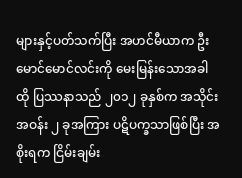များနှင့်ပတ်သက်ပြီး အဟင်မီယာက ဦးမောင်မောင်လင်းကို မေးမြန်းသောအခါ ထို ပြဿနာသည် ၂၀၁၂ ခုနှစ်က အသိုင်းအဝန်း ၂ ခုအကြား ပဋိပက္ခသာဖြစ်ပြီး အစိုးရက ငြိမ်းချမ်း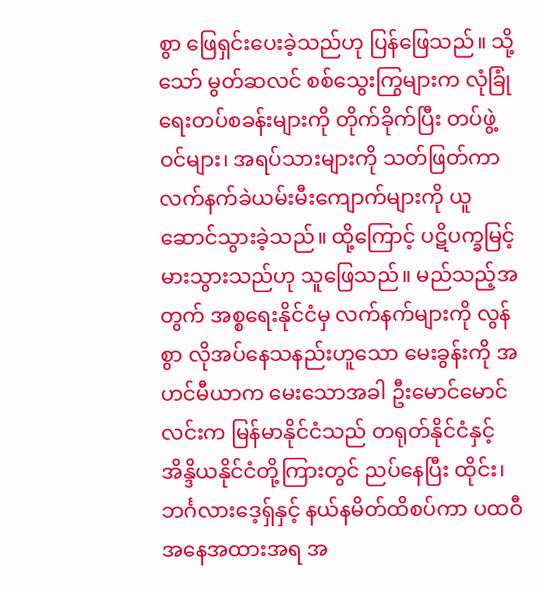စွာ ဖြေရှင်းပေးခဲ့သည်ဟု ပြန်ဖြေသည်။ သို့သော် မွတ်ဆလင် စစ်သွေးကြွများက လုံခြုံရေးတပ်စခန်းများကို တိုက်ခိုက်ပြီး တပ်ဖွဲ့ဝင်များ၊ အရပ်သားများကို သတ်ဖြတ်ကာ လက်နက်ခဲယမ်းမီးကျောက်များကို ယူဆောင်သွားခဲ့သည်။ ထို့ကြောင့် ပဋိပက္ခမြင့်မားသွားသည်ဟု သူဖြေသည်။ မည်သည့်အတွက် အစ္စရေးနိုင်ငံမှ လက်နက်များကို လွန်စွာ လိုအပ်နေသနည်းဟူသော မေးခွန်းကို အဟင်မီယာက မေးသောအခါ ဦးမောင်မောင်လင်းက မြန်မာနိုင်ငံသည် တရုတ်နိုင်ငံနှင့် အိန္ဒိယနိုင်ငံတို့ကြားတွင် ညပ်နေပြီး ထိုင်း၊ ဘင်္ဂလားဒေ့ရှ်နှင့် နယ်နမိတ်ထိစပ်ကာ ပထဝီအနေအထားအရ အ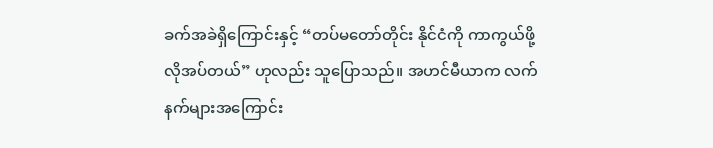ခက်အခဲရှိကြောင်းနှင့် “တပ်မတော်တိုင်း နိုင်ငံကို ကာကွယ်ဖို့ လိုအပ်တယ်” ဟုလည်း သူပြောသည်။ အဟင်မီယာက လက်နက်များအကြောင်း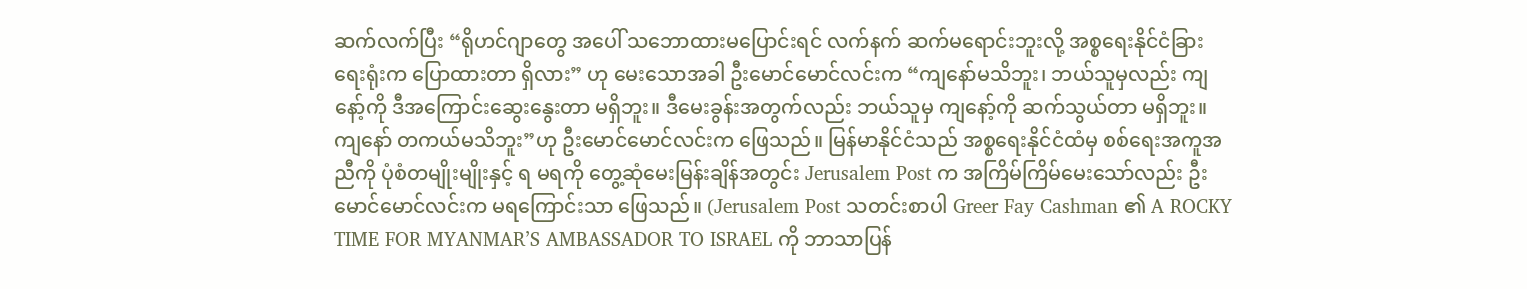ဆက်လက်ပြီး “ရိုဟင်ဂျာတွေ အပေါ် သဘောထားမပြောင်းရင် လက်နက် ဆက်မရောင်းဘူးလို့ အစ္စရေးနိုင်ငံခြားရေးရုံးက ပြောထားတာ ရှိလား” ဟု မေးသောအခါ ဦးမောင်မောင်လင်းက “ကျနော်မသိဘူး၊ ဘယ်သူမှလည်း ကျနော့်ကို ဒီအကြောင်းဆွေးနွေးတာ မရှိဘူး။ ဒီမေးခွန်းအတွက်လည်း ဘယ်သူမှ ကျနော့်ကို ဆက်သွယ်တာ မရှိဘူး။ ကျနော် တကယ်မသိဘူး”ဟု ဦးမောင်မောင်လင်းက ဖြေသည်။ မြန်မာနိုင်ငံသည် အစ္စရေးနိုင်ငံထံမှ စစ်ရေးအကူအညီကို ပုံစံတမျိုးမျိုးနှင့် ရ မရကို တွေ့ဆုံမေးမြန်းချိန်အတွင်း Jerusalem Post က အကြိမ်ကြိမ်မေးသော်လည်း ဦးမောင်မောင်လင်းက မရကြောင်းသာ ဖြေသည်။ (Jerusalem Post သတင်းစာပါ Greer Fay Cashman ၏ A ROCKY TIME FOR MYANMAR’S AMBASSADOR TO ISRAEL ကို ဘာသာပြန်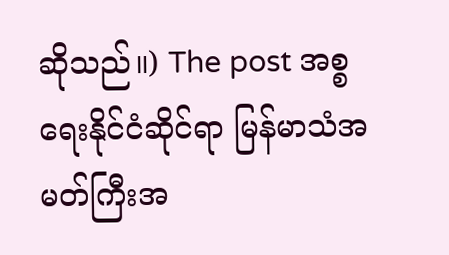ဆိုသည်။) The post အစ္စရေးနိုင်ငံဆိုင်ရာ မြန်မာသံအမတ်ကြီးအ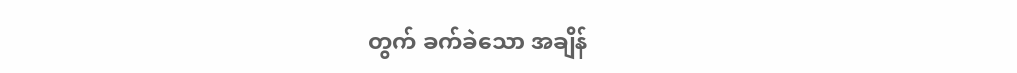တွက် ခက်ခဲသော အချိန်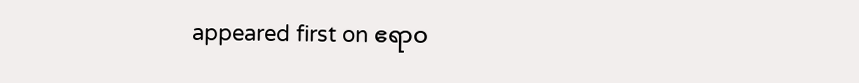appeared first on ဧရာဝ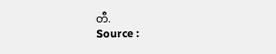တီ.
Source :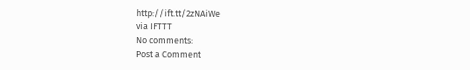http://ift.tt/2zNAiWe
via IFTTT
No comments:
Post a Comment